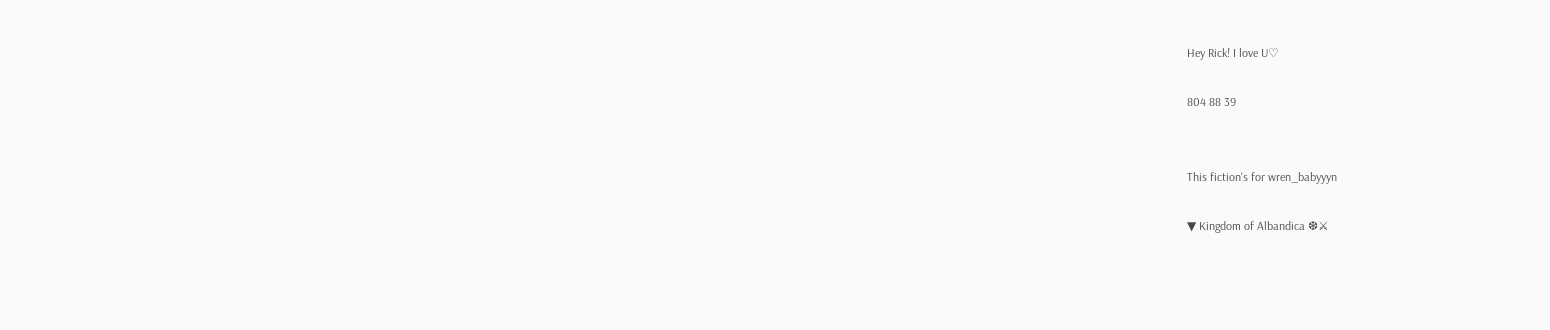Hey Rick! I love U♡

804 88 39


This fiction's for wren_babyyyn

▼ Kingdom of Albandica ❆⚔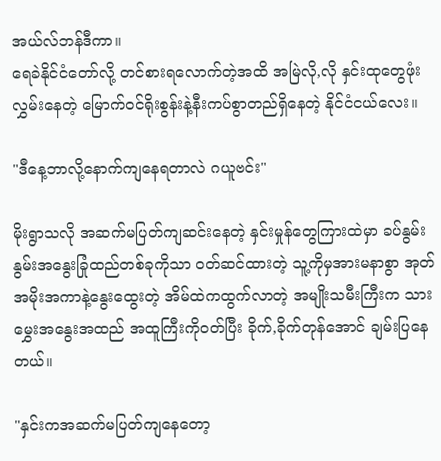အယ်လ်ဘန်ဒီကာ။
ရေခဲနိုင်ငံတော်လို့ တင်စားရလောက်တဲ့အထိ အမြဲလို,လို နှင်းထုတွေဖုံးလွှမ်းနေတဲ့ မြောက်၀င်ရိုးစွန်းနဲ့နီးကပ်စွာတည်ရှိ‌နေတဲ့ နိုင်ငံငယ်‌လေး။

"ဒီနေ့ဘာလို့နောက်ကျနေရတာလဲ ဂယူဗင်း"

မိုးရွာသလို အဆက်မပြတ်ကျဆင်းနေတဲ့ နှင်းမှုန်တွေကြားထဲမှာ ခပ်နွမ်းနွမ်းအနွေးခြုံထည်တစ်ခုကိုသာ ဝတ်ဆင်ထားတဲ့ သူ့ကိုမှအားမနာစွာ အုတ်အမိုးအကာနဲ့နွေးထွေးတဲ့ အိမ်ထဲကထွက်လာတဲ့ အမျိုးသမီးကြီးက သားမွှေးအနွေးအထည် အထူကြီးကို၀တ်ပြီး ခိုက်,ခိုက်တုန်အောင် ချမ်းပြနေတယ်။

"နှင်းကအဆက်မပြတ်ကျနေတော့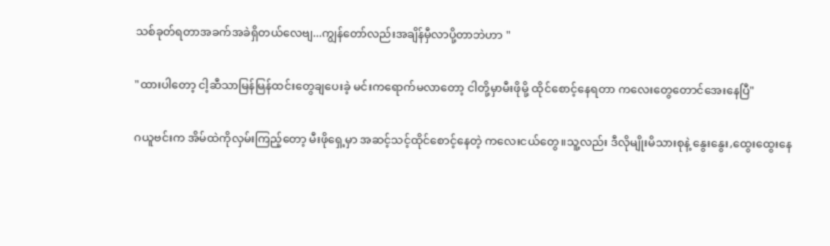သစ်ခုတ်ရတာအခက်အခဲရှိတယ်လေဗျ...ကျွန်တော်လည်းအချိန်မှီလာပို့တာဘဲဟာ "

"ထားပါတော့ ငါ့ဆီသာမြန်မြန်ထင်းတွေချပေးခဲ့ မင်းကရောက်မလာ‌‌တော့ ငါတို့မှာမီးဖိုမို့ ထိုင်စောင့်နေရတာ ကလေးတွေတောင်အေးနေပြီ"

ဂယူဗင်းက အိမ်ထဲကိုလှမ်းကြည့်တော့ မီးဖိုရှေ့မှာ အဆင့်သင့်ထိုင်စောင့်နေတဲ့ ကလေးငယ်တွေ။သူ့လည်း ဒီလိုမျိုးမိသားစုနဲ့ နွေးနွေး,ထွေးထွေးနေ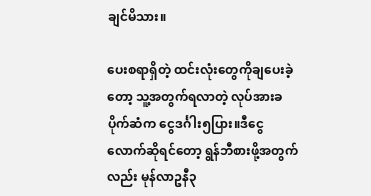ချင်မိသား။

ပေးစရာရှိတဲ့ ထင်းလုံးတွေကိုချပေးခဲ့တော့ သူ့အတွက်ရလာတဲ့ လုပ်အားခပိုက်ဆံက ငွေဒင်္ဂါး၅ပြား။ဒီငွေလောက်ဆိုရင်တော့ ရွန်ဘီစားဖို့အတွက်လည်း မုန်လာဥနီ၃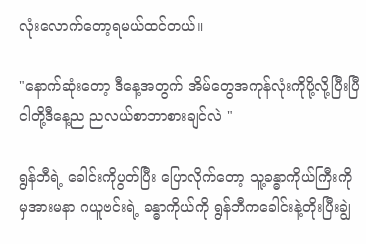လုံးလောက်တော့ရမယ်ထင်တယ်။

"နောက်ဆုံးတော့ ဒီနေ့အတွက် အိမ်တွေအကုန်လုံးကိုပို့လို့ပြီးပြီ ငါတို့ဒီနေ့ည ညလယ်စာဘာစားချင်လဲ "

ရွန်ဘီရဲ့ ခေါင်းကိုပွတ်ပြီး ပြောလိုက်တော့ သူ့ခန္ဓာကိုယ်ကြီးကိုမှအားမနာ ဂယူဗင်းရဲ့ ခန္ဓာကိုယ်ကို ရွန်ဘီကခေါင်းနဲ့တိုးပြီးချွဲ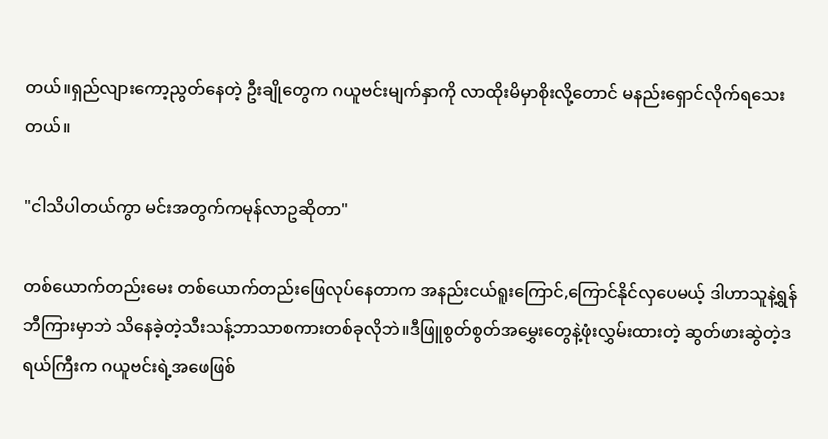တယ်။ရှည်လျားကော့ညွတ်နေတဲ့ ဦးချိုတွေက ဂယူဗင်းမျက်နှာကို လာထိုးမိမှာစိုးလို့တောင် မနည်းရှောင်လိုက်ရသေးတယ်။

"ငါသိပါတယ်ကွာ မင်းအတွက်ကမုန်လာဥဆိုတာ"

တစ်ယောက်တည်းမေး တစ်ယောက်တည်းဖြေလုပ်နေတာက အနည်းငယ်ရူးကြောင်,ကြောင်နိုင်လှပေမယ့် ဒါဟာသူနဲ့ရွန်ဘီကြားမှာဘဲ သိနေခဲ့တဲ့သီးသန့်ဘာသာစကားတစ်ခုလိုဘဲ။ဒီဖြူစွတ်စွတ်အမွှေးတွေနဲ့ဖုံးလွှမ်းထားတဲ့ ဆွတ်ဖားဆွဲတဲ့ဒရယ်ကြီးက ဂယူဗင်းရဲ့အဖေဖြစ်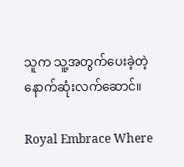သူက သူ့အတွက်ပေးခဲ့တဲ့ နောက်ဆုံးလက်ဆောင်။

Royal Embrace Where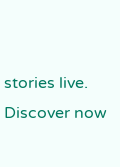stories live. Discover now